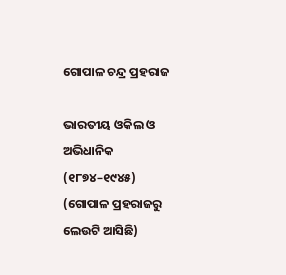ଗୋପାଳ ଚନ୍ଦ୍ର ପ୍ରହରାଜ

ଭାରତୀୟ ଓକିଲ ଓ ଅଭିଧାନିକ (୧୮୭୪–୧୯୪୫)
(ଗୋପାଳ ପ୍ରହରାଜରୁ ଲେଉଟି ଆସିଛି)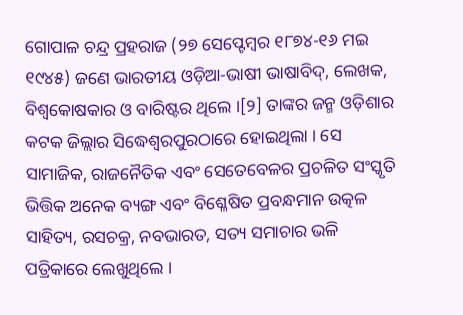ଗୋପାଳ ଚନ୍ଦ୍ର ପ୍ରହରାଜ (୨୭ ସେପ୍ଟେମ୍ବର ୧୮୭୪-୧୬ ମଇ ୧୯୪୫) ଜଣେ ଭାରତୀୟ ଓଡ଼ିଆ-ଭାଷୀ ଭାଷାବିଦ୍, ଲେଖକ, ବିଶ୍ୱକୋଷକାର ଓ ବାରିଷ୍ଟର ଥିଲେ ।[୨] ତାଙ୍କର ଜନ୍ମ ଓଡ଼ିଶାର କଟକ ଜିଲ୍ଲାର ସିଦ୍ଧେଶ୍ୱରପୁରଠାରେ ହୋଇଥିଲା । ସେ ସାମାଜିକ, ରାଜନୈତିକ ଏବଂ ସେତେବେଳର ପ୍ରଚଳିତ ସଂସ୍କୃତି ଭିତ୍ତିକ ଅନେକ ବ୍ୟଙ୍ଗ ଏବଂ ବିଶ୍ଳେଷିତ ପ୍ରବନ୍ଧମାନ ଉତ୍କଳ ସାହିତ୍ୟ, ରସଚକ୍ର, ନବଭାରତ, ସତ୍ୟ ସମାଚାର ଭଳି ପତ୍ରିକାରେ ଲେଖୁଥିଲେ ।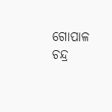ଗୋପାଳ ଚନ୍ଦ୍ର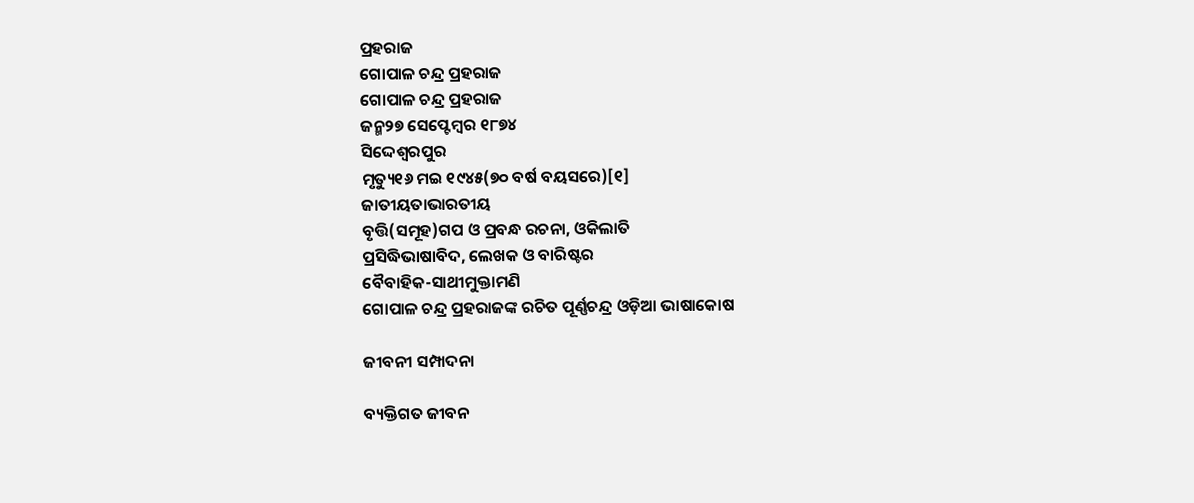ପ୍ରହରାଜ
ଗୋପାଳ ଚନ୍ଦ୍ର ପ୍ରହରାଜ
ଗୋପାଳ ଚନ୍ଦ୍ର ପ୍ରହରାଜ
ଜନ୍ମ୨୭ ସେପ୍ଟେମ୍ବର ୧୮୭୪
ସିଦ୍ଦେଶ୍ୱରପୁର
ମୃତ୍ୟୁ୧୬ ମଇ ୧୯୪୫(୭୦ ବର୍ଷ ବୟସରେ)[୧]
ଜାତୀୟତାଭାରତୀୟ
ବୃତ୍ତି(ସମୂହ)ଗପ ଓ ପ୍ରବନ୍ଧ ରଚନା, ଓକିଲାତି
ପ୍ରସିଦ୍ଧିଭାଷାବିଦ, ଲେଖକ ଓ ବାରିଷ୍ଟର
ବୈବାହିକ-ସାଥୀମୁକ୍ତାମଣି
ଗୋପାଳ ଚନ୍ଦ୍ର ପ୍ରହରାଜଙ୍କ ରଚିତ ପୂର୍ଣ୍ଣଚନ୍ଦ୍ର ଓଡ଼ିଆ ଭାଷାକୋଷ

ଜୀବନୀ ସମ୍ପାଦନା

ବ୍ୟକ୍ତିଗତ ଜୀବନ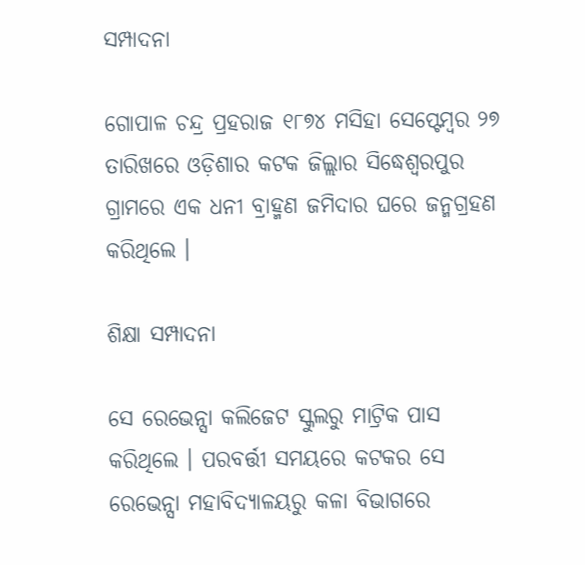ସମ୍ପାଦନା

ଗୋପାଳ ଚନ୍ଦ୍ର ପ୍ରହରାଜ ୧୮୭୪ ମସିହା ସେପ୍ଟେମ୍ବର ୨୭ ତାରିଖରେ ଓଡ଼ିଶାର କଟକ ଜିଲ୍ଲାର ସିଦ୍ଧେଶ୍ୱରପୁର ଗ୍ରାମରେ ଏକ ଧନୀ ବ୍ରାହ୍ମଣ ଜମିଦାର ଘରେ ଜନ୍ମଗ୍ରହଣ କରିଥିଲେ ।

ଶିକ୍ଷା ସମ୍ପାଦନା

ସେ ରେଭେନ୍ସା କଲିଜେଟ ସ୍କୁଲରୁ ମାଟ୍ରିକ ପାସ କରିଥିଲେ । ପରବର୍ତ୍ତୀ ସମୟରେ କଟକର ସେ ରେଭେନ୍ସା ମହାବିଦ୍ୟାଳୟରୁ କଳା ବିଭାଗରେ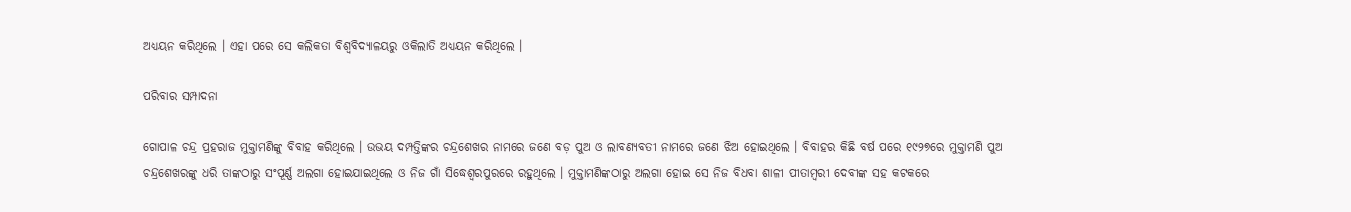ଅଧ୍ୟୟନ କରିଥିଲେ । ଏହା ପରେ ସେ କଲିକତା ବିଶ୍ୱବିଦ୍ୟାଳୟରୁ ଓକିଲାତି ଅଧ୍ୟୟନ କରିଥିଲେ ।

ପରିବାର ସମ୍ପାଦନା

ଗୋପାଳ ଚନ୍ଦ୍ର ପ୍ରହରାଜ ମୁକ୍ତାମଣିଙ୍କୁ ବିବାହ କରିଥିଲେ । ଉଭୟ ଦମ୍ପତ୍ତିଙ୍କର ଚନ୍ଦ୍ରଶେଖର ନାମରେ ଜଣେ ବଡ଼ ପୁଅ ଓ ଲାବଣ୍ୟବତୀ ନାମରେ ଜଣେ ଝିଅ ହୋଇଥିଲେ । ବିବାହର କିଛି ବର୍ଷ ପରେ ୧୯୨୭ରେ ମୁକ୍ତାମଣି ପୁଅ ଚନ୍ଦ୍ରଶେଖରଙ୍କୁ ଧରି ତାଙ୍କଠାରୁ ସଂପୂର୍ଣ୍ଣ ଅଲଗା ହୋଇଯାଇଥିଲେ ଓ ନିଜ ଗାଁ ସିଦ୍ଧେଶ୍ୱରପୁରରେ ରହୁଥିଲେ । ମୁକ୍ତାମଣିଙ୍କଠାରୁ ଅଲଗା ହୋଇ ସେ ନିଜ ବିଧବା ଶାଳୀ ପୀତାମ୍ବରୀ ଦେବୀଙ୍କ ସହ କଟକରେ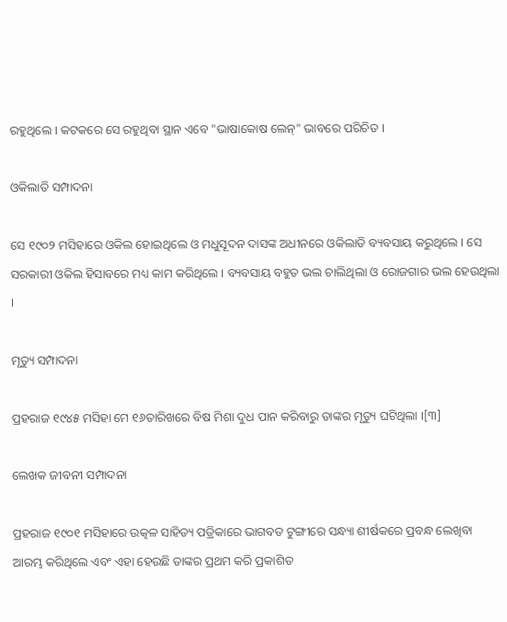ରହୁଥିଲେ । କଟକରେ ସେ ରହୁଥିବା ସ୍ଥାନ ଏବେ "ଭାଷାକୋଷ ଲେନ୍" ଭାବରେ ପରିଚିତ ।

ଓକିଲାତି ସମ୍ପାଦନା

ସେ ୧୯୦୨ ମସିହାରେ ଓକିଲ ହୋଇଥିଲେ ଓ ମଧୁସୂଦନ ଦାସଙ୍କ ଅଧୀନରେ ଓକିଲାତି ବ୍ୟବସାୟ କରୁଥିଲେ । ସେ ସରକାରୀ ଓକିଲ ହିସାବରେ ମଧ୍ୟ କାମ କରିଥିଲେ । ବ୍ୟବସାୟ ବହୁତ ଭଲ ଚାଲିଥିଲା ଓ ରୋଜଗାର ଭଲ ହେଉଥିଲା ।

ମୃତ୍ୟୁ ସମ୍ପାଦନା

ପ୍ରହରାଜ ୧୯୪୫ ମସିହା ମେ ୧୬ତାରିଖରେ ବିଷ ମିଶା ଦୁଧ ପାନ କରିବାରୁ ତାଙ୍କର ମୃତ୍ୟୁ ଘଟିଥିଲା ।[୩]

ଲେଖକ ଜୀବନୀ ସମ୍ପାଦନା

ପ୍ରହରାଜ ୧୯୦୧ ମସିହାରେ ଉତ୍କଳ ସାହିତ୍ୟ ପତ୍ରିକାରେ ଭାଗବତ ଟୁଙ୍ଗୀରେ ସନ୍ଧ୍ୟା ଶୀର୍ଷକରେ ପ୍ରବନ୍ଧ ଲେଖିବା ଆରମ୍ଭ କରିଥିଲେ ଏବଂ ଏହା ହେଉଛି ତାଙ୍କର ପ୍ରଥମ କରି ପ୍ରକାଶିତ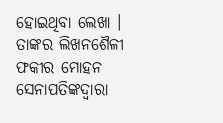ହୋଇଥିବା ଲେଖା । ତାଙ୍କର ଲିଖନଶୈଳୀ ଫକୀର ମୋହନ ସେନାପତିଙ୍କଦ୍ୱାରା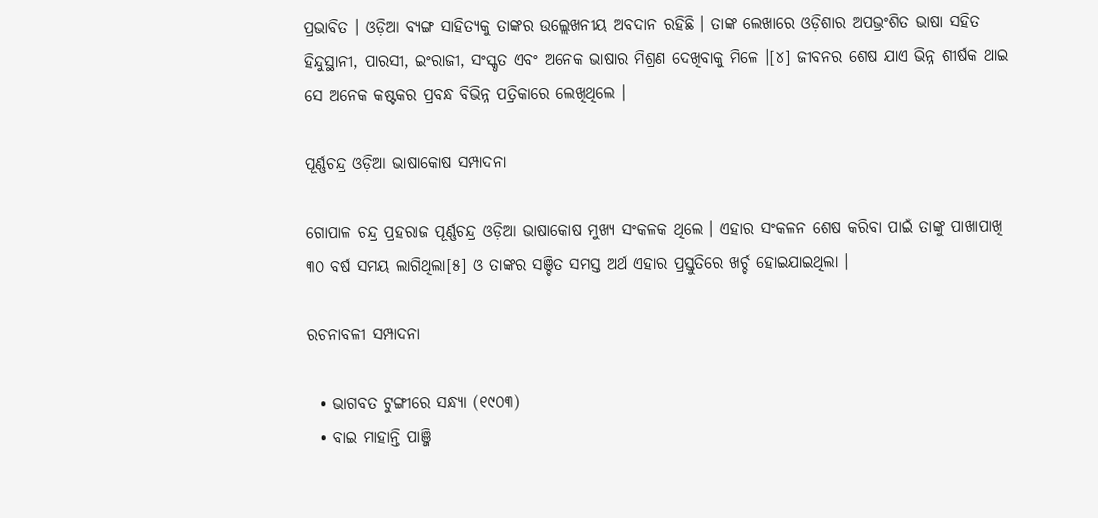ପ୍ରଭାବିତ । ଓଡ଼ିଆ ବ୍ୟଙ୍ଗ ସାହିତ୍ୟକୁ ତାଙ୍କର ଉଲ୍ଲେଖନୀୟ ଅବଦାନ ରହିଛି । ତାଙ୍କ ଲେଖାରେ ଓଡ଼ିଶାର ଅପଭ୍ରଂଶିତ ଭାଷା ସ‌ହିତ ହିନ୍ଦୁସ୍ଥାନୀ, ପାରସୀ, ଇଂରାଜୀ, ସଂସ୍କୃତ ଏବଂ ଅନେକ ଭାଷାର ମିଶ୍ରଣ ଦେଖିବାକୁ ମିଳେ ।[୪] ଜୀବନର ଶେଷ ଯାଏ ଭିନ୍ନ ଶୀର୍ଷକ ଥାଇ ସେ ଅନେକ କଷ୍ଟକର ପ୍ରବନ୍ଧ ବିଭିନ୍ନ ପତ୍ରିକାରେ ଲେଖିଥିଲେ ।

ପୂର୍ଣ୍ଣଚନ୍ଦ୍ର ଓଡ଼ିଆ ଭାଷାକୋଷ ସମ୍ପାଦନା

ଗୋପାଳ ଚନ୍ଦ୍ର ପ୍ରହରାଜ ପୂର୍ଣ୍ଣଚନ୍ଦ୍ର ଓଡ଼ିଆ ଭାଷାକୋଷ ମୁଖ୍ୟ ସଂକଳକ ଥିଲେ । ଏହାର ସଂକଳନ ଶେଷ କରିବା ପାଇଁ ତାଙ୍କୁ ପାଖାପାଖି ୩୦ ବର୍ଷ ସମୟ ଲାଗିଥିଲା[୫] ଓ ତାଙ୍କର ସଞ୍ଚିତ ସମସ୍ତ ଅର୍ଥ ଏହାର ପ୍ରସ୍ତୁତିରେ ଖର୍ଚ୍ଚ ହୋଇଯାଇଥିଲା ।

ରଚନାବଳୀ ସମ୍ପାଦନା

  • ଭାଗବତ ଟୁଙ୍ଗୀରେ ସନ୍ଧ୍ୟା (୧୯୦୩)
  • ବାଇ ମାହାନ୍ତି ପାଞ୍ଜି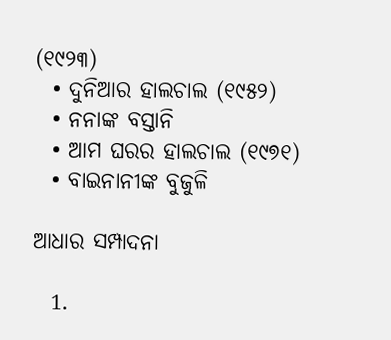(୧୯୨୩)
  • ଦୁନିଆର ହାଲଚାଲ (୧୯୫୨)
  • ନନାଙ୍କ ବସ୍ତାନି
  • ଆମ ଘରର ହାଲଚାଲ (୧୯୭୧)
  • ବାଇନାନୀଙ୍କ ବୁଜୁଳି

ଆଧାର ସମ୍ପାଦନା

  1.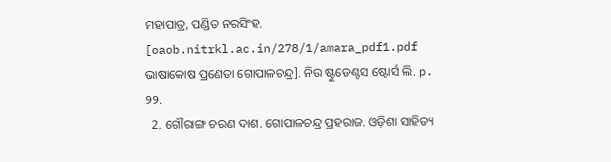ମହାପାତ୍ର, ପଣ୍ଡିତ ନରସିଂହ. [oaob.nitrkl.ac.in/278/1/amara_pdf1.pdf ଭାଷାକୋଷ ପ୍ରଣେତା ଗୋପାଳଚନ୍ଦ୍ର]. ନିଉ ଷ୍ଟୁଡେଣ୍ଟସ ଷ୍ଟୋର୍ସ ଲି. p. ୨୨.
  2. ଗୌରାଙ୍ଗ ଚରଣ ଦାଶ. ଗୋପାଳଚନ୍ଦ୍ର ପ୍ରହରାଜ. ଓଡ଼ିଶା ସାହିତ୍ୟ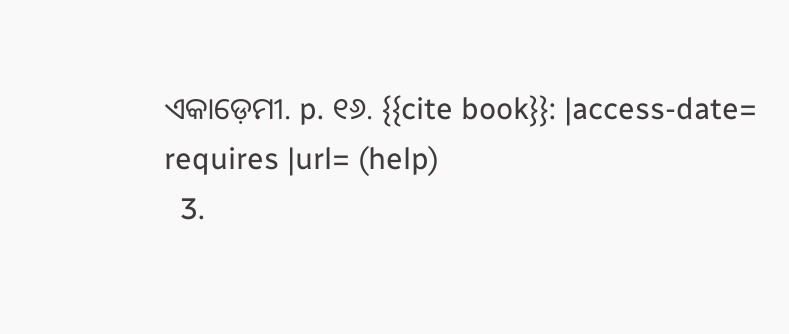ଏକାଡ଼େମୀ. p. ୧୬. {{cite book}}: |access-date= requires |url= (help)
  3.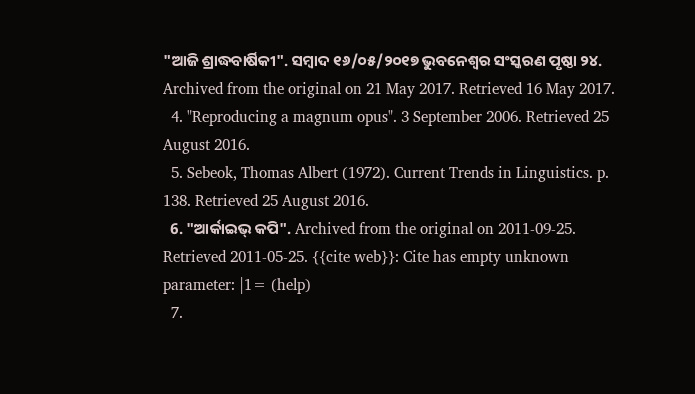"ଆଜି ଶ୍ରାଦ୍ଧବାର୍ଷିକୀ". ସମ୍ବାଦ ୧୬/୦୫/୨୦୧୭ ଭୁବନେଶ୍ୱର ସଂସ୍କରଣ ପୃଷ୍ଠା ୨୪. Archived from the original on 21 May 2017. Retrieved 16 May 2017.
  4. "Reproducing a magnum opus". 3 September 2006. Retrieved 25 August 2016.
  5. Sebeok, Thomas Albert (1972). Current Trends in Linguistics. p. 138. Retrieved 25 August 2016.
  6. "ଆର୍କାଇଭ୍ କପି". Archived from the original on 2011-09-25. Retrieved 2011-05-25. {{cite web}}: Cite has empty unknown parameter: |1= (help)
  7.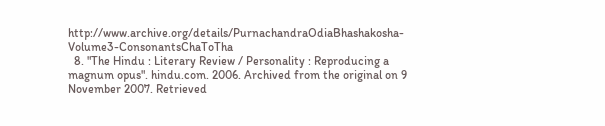http://www.archive.org/details/PurnachandraOdiaBhashakosha-Volume3-ConsonantsChaToTha
  8. "The Hindu : Literary Review / Personality : Reproducing a magnum opus". hindu.com. 2006. Archived from the original on 9 November 2007. Retrieved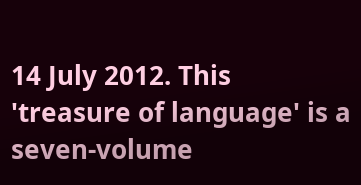14 July 2012. This 'treasure of language' is a seven-volume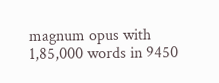magnum opus with 1,85,000 words in 9450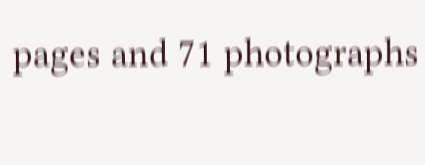pages and 71 photographs